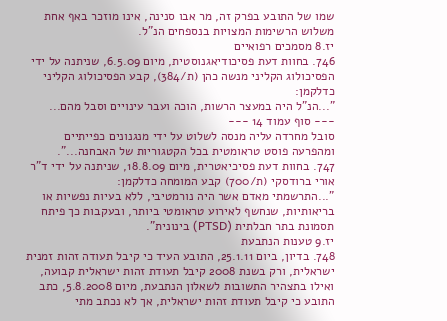שמו של התובע בפרק זה, מר אבו סנינה, אינו מוזכר באף אחת משלוש הרשימות המצויות בנספחים הנ"ל.
יז.8 מסמכים רפואיים
746. בחוות דעת פסיכודיאגנוסטית, מיום 6.5.09, שניתנה על ידי הפסיכולוג הקליני מנשה כהן (ת/384), קבע הפסיכולוג הקליני כדלקמן:
"...הנ"ל היה במעצר הרשות, הוכה ועבר עינויים וסבל מהם...
--- סוף עמוד 14 ---
סובל מחרדה עליה מנסה לשלוט על ידי מנגנונים כפייתיים ומהפרעה פוסט טראומטית בכל הקטגוריות של האבחנה...".
747. בחוות דעת פסיכיאטרית, מיום 18.8.09, שניתנה על ידי ד"ר אורי ברודסקי (ת/700) קבע המומחה כדלקמן:
"...התרשמתי מאדם אשר היה נורמטיבי, ללא בעיות נפשיות או בריאותיות, שנחשף לאירוע טראומטי ביותר, ובעקבות כך פיתח תסמונת בתר חבלתית (PTSD) בינונית".
יז.9 טענות הנתבעת
748. בדיון, ביום 25.1.11, התובע העיד כי קיבל תעודה זהות זמנית ישראלית, ורק בשנת 2008 קיבל תעודת זהות ישראלית קבועה, ואילו בתצהיר התשובות לשאלון הנתבעת, מיום 5.8.2008, כתב התובע כי קיבל תעודת זהות ישראלית, אך לא נכתב מתי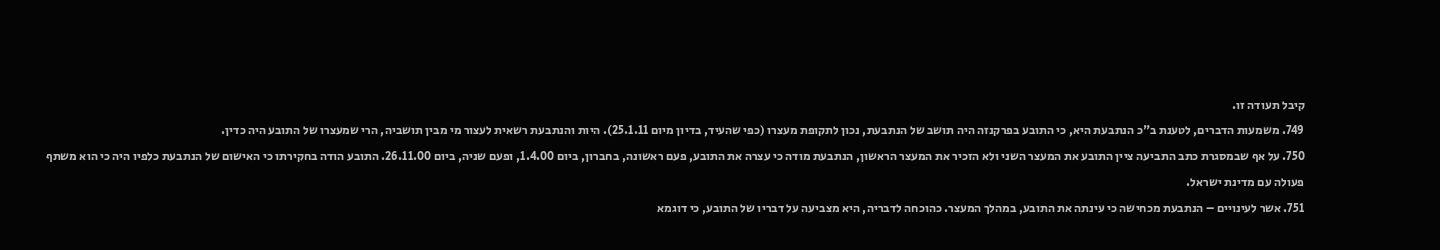קיבל תעודה זו.
749. משמעות הדברים, לטענת ב"כ הנתבעת היא, כי התובע בפרקנזה היה תושב של הנתבעת, נכון לתקופת מעצרו (כפי שהעיד, בדיון מיום 25.1.11). היות והנתבעת רשאית לעצור מי מבין תושביה, הרי שמעצרו של התובע היה כדין.
750. על אף שבמסגרת כתב התביעה ציין התובע את המעצר השני ולא הזכיר את המעצר הראשון, הנתבעת מודה כי עצרה את התובע, פעם ראשונה, בחברון, ביום 1.4.00, ופעם שניה, ביום 26.11.00. התובע הודה בחקירתו כי האישום של הנתבעת כלפיו היה כי הוא משתף פעולה עם מדינת ישראל.
751. אשר לעינויים – הנתבעת מכחישה כי עינתה את התובע, במהלך המעצר. כהוכחה לדבריה, היא מצביעה על דבריו של התובע, כי דוגמא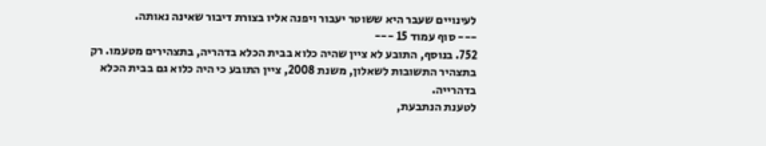לעינויים שעבר היא ששוטר יעבור ויפנה אליו בצורת דיבור שאינה נאותה.
--- סוף עמוד 15 ---
752. בנוסף, התובע לא ציין שהיה כלוא בבית הכלא בדהריה, בתצהירים מטעמו. רק בתצהיר התשובות לשאלון, משנת 2008, ציין התובע כי היה כלוא גם בבית הכלא בדהרייה.
לטענת הנתבעת,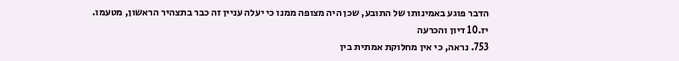הדבר פוגע באמינותו של התובע, שכן היה מצופה ממנו כי יעלה עניין זה כבר בתצהיר הראשון, מטעמו.
יז.10 דיון והכרעה
753. נראה, כי אין מחלוקת אמתית בין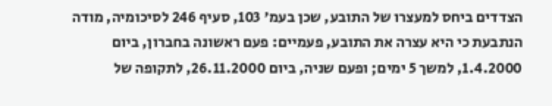הצדדים ביחס למעצרו של התובע, שכן בעמ' 103, סעיף 246 לסיכומיה, מודה הנתבעת כי היא עצרה את התובע, פעמיים: פעם ראשונה בחברון, ביום 1.4.2000, למשך 5 ימים; ופעם שניה, ביום 26.11.2000, לתקופה של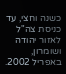כשנה וחצי, עד כניסת צה"ל לאזור יהודה ושומרון, באפריל 2002.